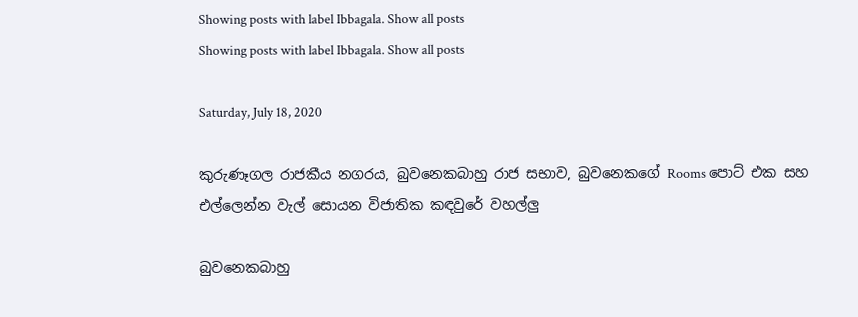Showing posts with label Ibbagala. Show all posts
Showing posts with label Ibbagala. Show all posts

Saturday, July 18, 2020

කුරුණෑගල රාජකීය නගරය, බුවනෙකබාහු රාජ සභාව, බුවනෙකගේ Rooms පොට් එක සහ එල්ලෙන්න වැල් සොයන විජාතික කඳවුරේ වහල්ලු

බුවනෙකබාහු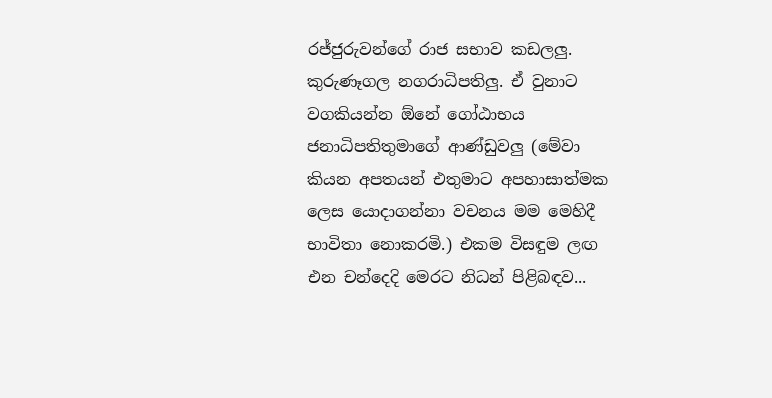රජ්ජුරුවන්ගේ රාජ සභාව කඩලලු. කුරුණෑගල නගරාධිපතිලු. ඒ වුනාට වගකියන්න ඕනේ ගෝඨාභය ජනාධිපතිතුමාගේ ආණ්ඩුවලු (මේවා කියන අපතයන් එතුමාට අපහාසාත්මක ලෙස යොදාගන්නා වචනය මම මෙහිදී භාවිතා නොකරමි.) එකම විසඳුම ලඟ එන චන්දෙදි මෙරට නිධන් පිළිබඳව...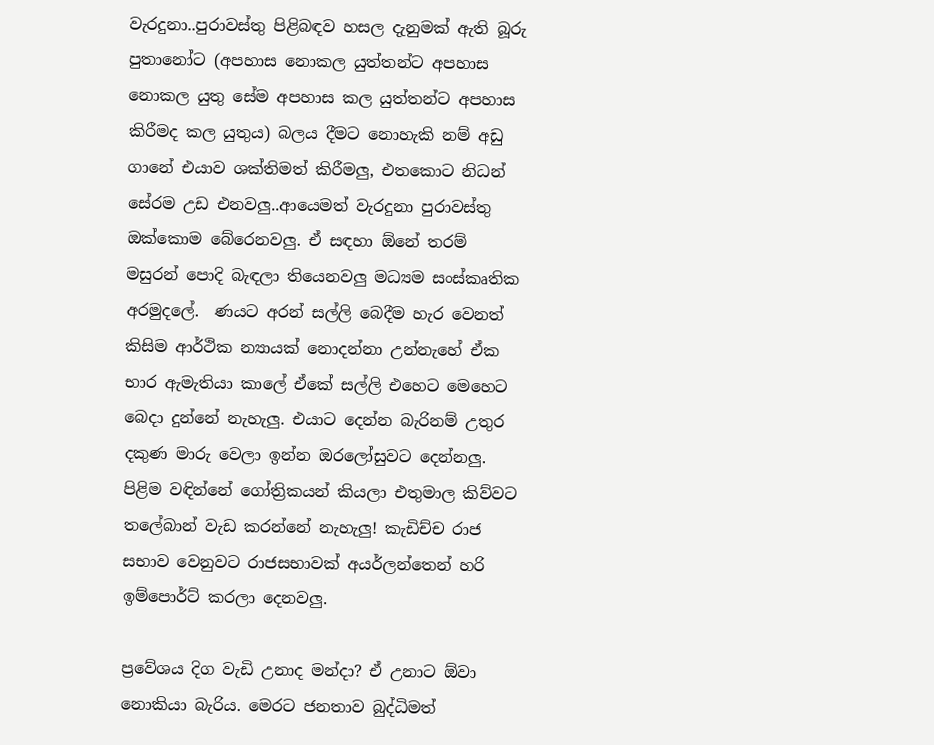වැරදුනා..පුරාවස්තු පිළිබඳව හසල දැනුමක් ඇති බූරු පුතානෝට (අපහාස නොකල යුත්තන්ට අපහාස නොකල යුතු සේම අපහාස කල යුත්තන්ට අපහාස කිරීමද කල යුතුය) බලය දීමට නොහැකි නම් අඩු ගානේ එයාව ශක්තිමත් කිරීමලු, එතකොට නිධන් සේරම උඩ එනවලු..ආයෙමත් වැරදුනා පුරාවස්තු ඔක්කොම බේරෙනවලු. ඒ සඳහා ඕනේ තරම් මසුරන් පොදි බැඳලා තියෙනවලු මධ්‍යම සංස්කෘතික අරමුදලේ.  ණයට අරන් සල්ලි බෙදීම හැර වෙනත් කිසිම ආර්ථික න්‍යායක් නොදන්නා උන්නැහේ ඒක භාර ඇමැතියා කාලේ ඒකේ සල්ලි එහෙට මෙහෙට බෙදා දුන්නේ නැහැලු. එයාට දෙන්න බැරිනම් උතුර දකුණ මාරු වෙලා ඉන්න ඔරලෝසුවට දෙන්නලු. පිළිම වඳින්නේ ගෝත්‍රිකයන් කියලා එතුමාල කිව්වට තලේබාන් වැඩ කරන්නේ නැහැලු! කැඩිච්ච රාජ සභාව වෙනුවට රාජසභාවක් අයර්ලන්තෙන් හරි ඉම්පොර්ට් කරලා දෙනවලු.

ප්‍රවේශය දිග වැඩි උනාද මන්දා? ඒ උනාට ඕවා නොකියා බැරිය. මෙරට ජනතාව බුද්ධිමත්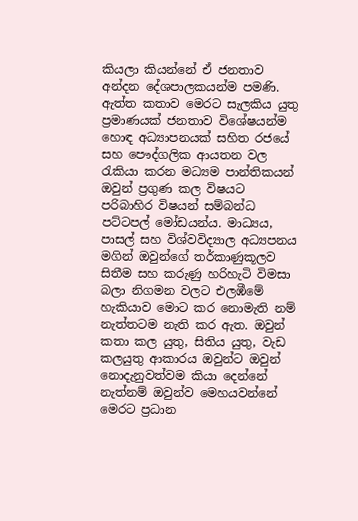කියලා කියන්නේ ඒ ජනතාව අන්දන දේශපාලකයන්ම පමණි. ඇත්ත කතාව මෙරට සැලකිය යුතු ප්‍රමාණයක් ජනතාව විශේෂයන්ම හොඳ අධ්‍යාපනයක් සහිත රජයේ සහ පෞද්ගලික ආයතන වල රැකියා කරන මධ්‍යම පාන්තිකයන් ඔවුන් ප්‍රගුණ කල විෂයට පරිබාහිර විෂයන් සම්බන්ධ පට්ටපල් මෝඩයන්ය. මාධ්‍යය, පාසල් සහ විශ්වවිද්‍යාල අධ්‍යපනය මගින් ඔවුන්ගේ තර්කාණුකූලව සිතීම සහ කරුණු හරිහැටි විමසා බලා නිගමන වලට එලඹීමේ හැකියාව මොට කර නොමැති නම් නැත්තටම නැති කර ඇත. ඔවුන් කතා කල යුතු, සිතිය යුතු, වැඩ කලයුතු ආකාරය ඔවුන්ට ඔවුන් නොදැනුවත්වම කියා දෙන්නේ නැත්නම් ඔවුන්ව මෙහයවන්නේ මෙරට ප්‍රධාන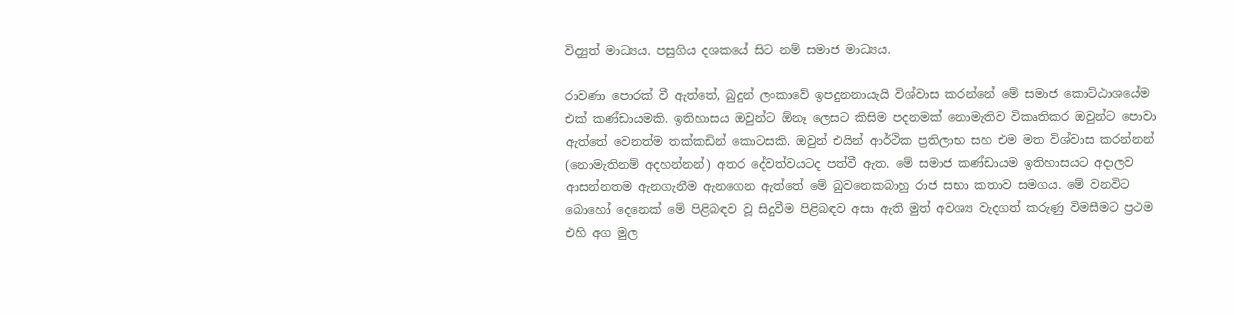විද්‍යුත් මාධ්‍යය. පසුගිය දශකයේ සිට නම් සමාජ මාධ්‍යය.

රාවණා පොරක් වී ඇත්තේ, බුදුන් ලංකාවේ ඉපදුනනායැයි විශ්වාස කරන්නේ මේ සමාජ කොට්ඨාශයේම එක් කණ්ඩායමකි. ඉතිහාසය ඔවුන්ට ඕනෑ ලෙසට කිසිම පදනමක් නොමැතිව විකෘතිකර ඔවුන්ට පොවා ඇත්තේ වෙනත්ම තක්කඩින් කොටසකි. ඔවුන් එයින් ආර්ථික ප්‍රතිලාභ සහ එම මත විශ්වාස කරන්නන් (නොමැතිනම් අදහන්නන්) අතර දේවත්වයටද පත්වී ඇත. මේ සමාජ කණ්ඩායම ඉතිහාසයට අදාලව ආසන්නතම ඇනගැනීම ඇනගෙන ඇත්තේ මේ බුවනෙකබාහු රාජ සභා කතාව සමගය. මේ වනවිට බොහෝ දෙනෙක් මේ පිළිබඳව වූ සිදුවීම පිළිබඳව අසා ඇති මුත් අවශ්‍ය වැදගත් කරුණු විමසීමට ප්‍රථම එහි අග මුල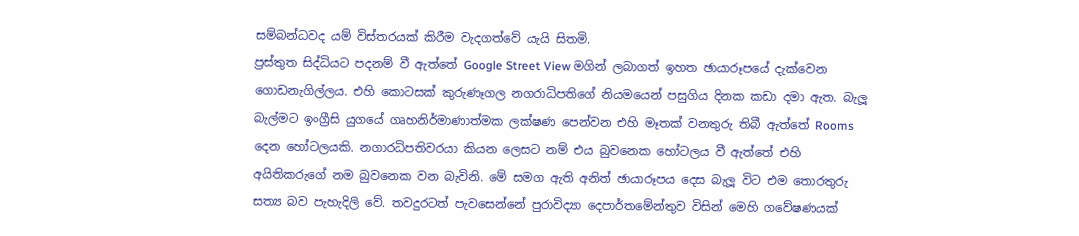සම්බන්ධවද යම් විස්තරයක් කිරීම වැදගත්වේ යැයි සිතමි.
ප්‍රස්තුත සිද්ධියට පදනම් වී ඇත්තේ Google Street View මගින් ලබාගත් ඉහත ඡායාරූපයේ දැක්වෙන ගොඩනැගිල්ලය. එහි කොටසක් කුරුණෑගල නගරාධිපතිගේ නියමයෙන් පසුගිය දිනක කඩා දමා ඇත. බැලූ බැල්මට ඉංග්‍රීසි යුගයේ ගෘහනිර්මාණාත්මක ලක්ෂණ පෙන්වන එහි මෑතක් වනතුරු තිබී ඇත්තේ Rooms දෙන හෝටලයකි. නගාරධිපතිවරයා කියන ලෙසට නම් එය බුවනෙක හෝටලය වී ඇත්තේ එහි අයිතිකරුගේ නම බුවනෙක වන බැවිනි. මේ සමග ඇති අනිත් ඡායාරූපය දෙස බැලූ විට එම තොරතුරු සත්‍ය බව පැහැදිලි වේ. තවදුරටත් පැවසෙන්නේ පුරාවිද්‍යා දෙපාර්තමේන්තුව විසින් මෙහි ගවේෂණයක්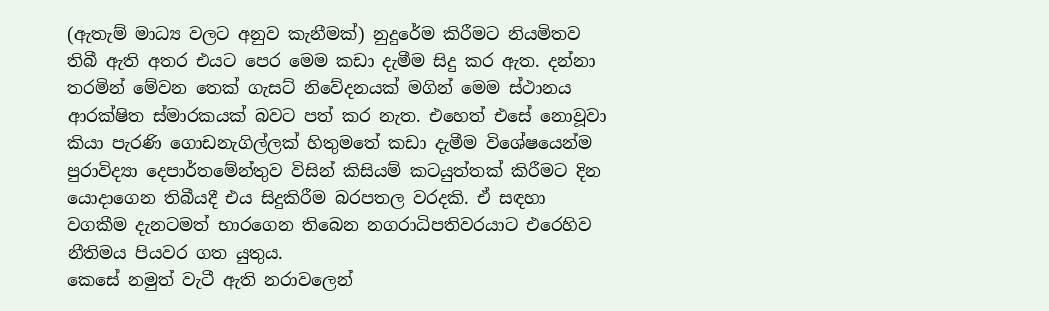(ඇතැම් මාධ්‍ය වලට අනුව කැනීමක්) නුදුරේම කිරීමට නියමිතව තිබී ඇති අතර එයට පෙර මෙම කඩා දැමීම සිදු කර ඇත. දන්නා තරමින් මේවන තෙක් ගැසට් නිවේදනයක් මගින් මෙම ස්ථානය ආරක්ෂිත ස්මාරකයක් බවට පත් කර නැත. එහෙත් එසේ නොවූවා කියා පැරණි ගොඩනැගිල්ලක් හිතුමතේ කඩා දැමීම විශේෂයෙන්ම පුරාවිද්‍යා දෙපාර්තමේන්තුව විසින් කිසියම් කටයුත්තක් කිරීමට දින යොදාගෙන තිබීයදී එය සිදුකිරීම බරපතල වරදකි. ඒ සඳහා වගකීම දැනටමත් භාරගෙන තිබෙන නගරාධිපතිවරයාට එරෙහිව නීතිමය පියවර ගත යුතුය.
කෙසේ නමුත් වැටී ඇති නරාවලෙන්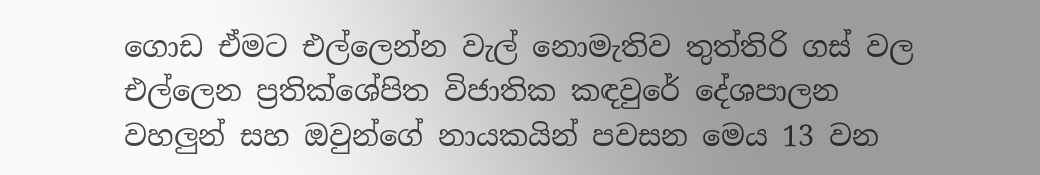ගොඩ ඒමට එල්ලෙන්න වැල් නොමැතිව තුත්තිරි ගස් වල එල්ලෙන ප්‍රතික්ශේපිත විජාතික කඳවුරේ දේශපාලන වහලුන් සහ ඔවුන්ගේ නායකයින් පවසන මෙය 13 වන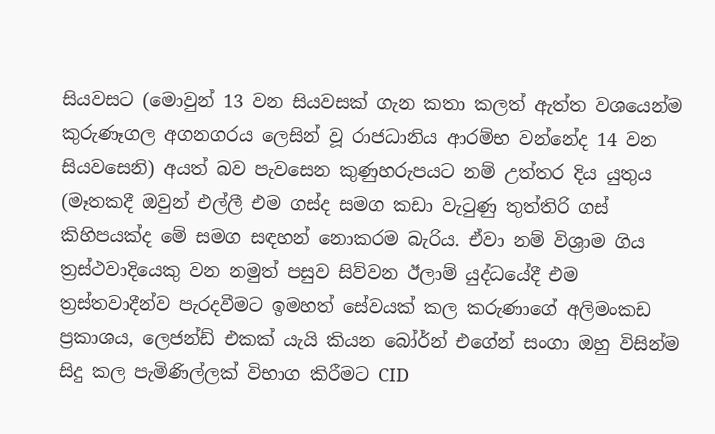සියවසට (මොවුන් 13 වන සියවසක් ගැන කතා කලත් ඇත්ත වශයෙන්ම කුරුණෑගල අගනගරය ලෙසින් වූ රාජධානිය ආරම්භ වන්නේද 14 වන සියවසෙනි) අයත් බව පැවසෙන කුණුහරුපයට නම් උත්තර දිය යුතුය (මෑතකදී ඔවුන් එල්ලී එම ගස්ද සමග කඩා වැටුණු තුත්තිරි ගස් කිහිපයක්ද මේ සමග සඳහන් නොකරම බැරිය. ඒවා නම් විශ්‍රාම ගිය ත්‍රස්ථවාදියෙකු වන නමුත් පසුව සිව්වන ඊලාම් යුද්ධයේදී එම ත්‍රස්තවාදීන්ව පැරදවීමට ඉමහත් සේවයක් කල කරුණාගේ අලිමංකඩ ප්‍රකාශය, ලෙජන්ඩ් එකක් යැයි කියන බෝර්න් එගේන් සංගා ඔහු විසින්ම සිදු කල පැමිණිල්ලක් විභාග කිරීමට CID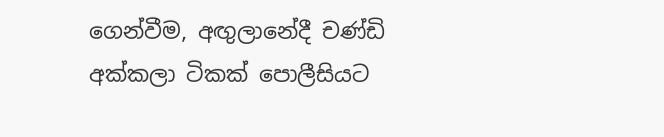ගෙන්වීම, අඟුලානේදී චණ්ඩි අක්කලා ටිකක් පොලීසියට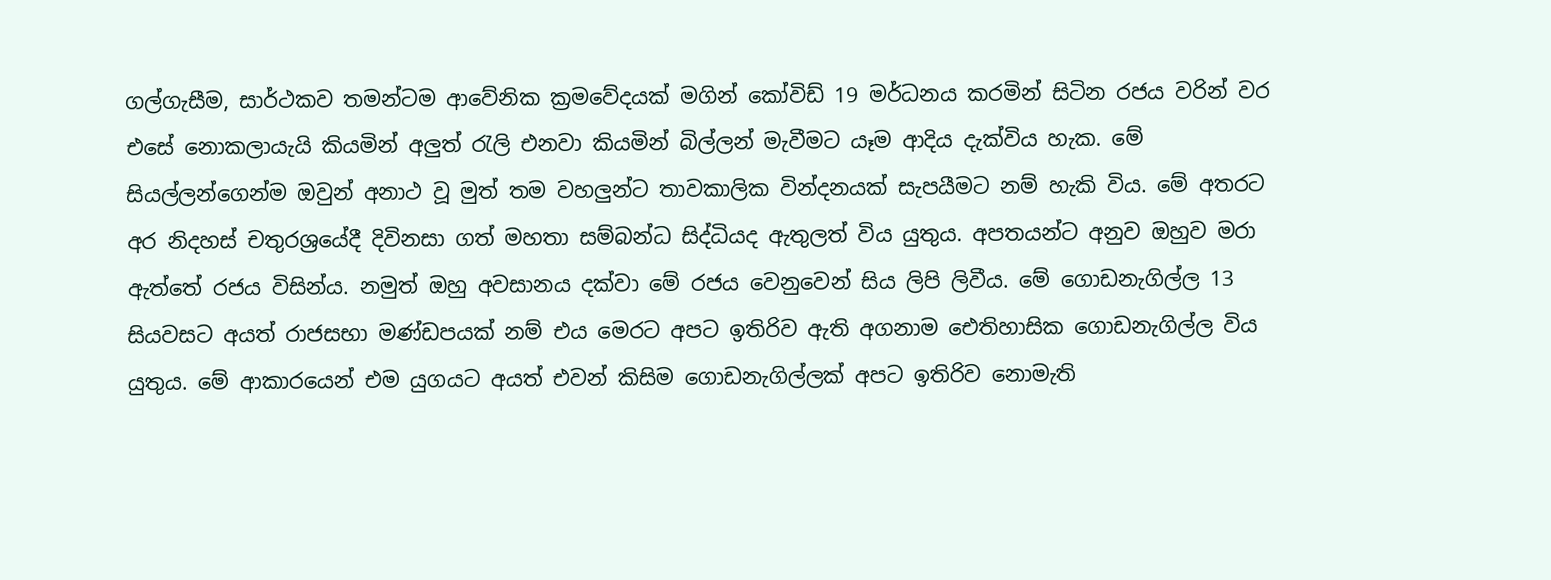ගල්ගැසීම, සාර්ථකව තමන්ටම ආවේනික ක්‍රමවේදයක් මගින් කෝවිඩ් 19 මර්ධනය කරමින් සිටින රජය වරින් වර එසේ නොකලායැයි කියමින් අලුත් රැලි එනවා කියමින් බිල්ලන් මැවීමට යෑම ආදිය දැක්විය හැක. මේ සියල්ලන්ගෙන්ම ඔවුන් අනාථ වූ මුත් තම වහලුන්ට තාවකාලික වින්දනයක් සැපයීමට නම් හැකි විය. මේ අතරට අර නිදහස් චතුරශ්‍රයේදී දිවිනසා ගත් මහතා සම්බන්ධ සිද්ධියද ඇතුලත් විය යුතුය. අපතයන්ට අනුව ඔහුව මරා ඇත්තේ රජය විසින්ය. නමුත් ඔහු අවසානය දක්වා මේ රජය වෙනුවෙන් සිය ලිපි ලිවීය. මේ ගොඩනැගිල්ල 13 සියවසට අයත් රාජසභා මණ්ඩපයක් නම් එය මෙරට අපට ඉතිරිව ඇති අගනාම ඓතිහාසික ගොඩනැගිල්ල විය යුතුය. මේ ආකාරයෙන් එම යුගයට අයත් එවන් කිසිම ගොඩනැගිල්ලක් අපට ඉතිරිව නොමැති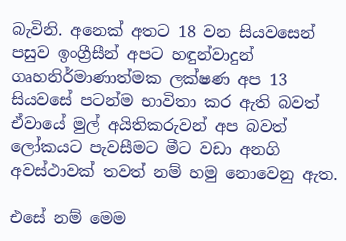බැවිනි. අනෙක් අතට 18 වන සියවසෙන් පසුව ඉංග්‍රීසීන් අපට හඳුන්වාදුන් ගෘහනිර්මාණාත්මක ලක්ෂණ අප 13 සියවසේ පටන්ම භාවිතා කර ඇති බවත් ඒවායේ මුල් අයිතිකරුවන් අප බවත් ලෝකයට පැවසීමට මීට වඩා අනගි අවස්ථාවක් තවත් නම් හමු නොවෙනු ඇත.

එසේ නම් මෙම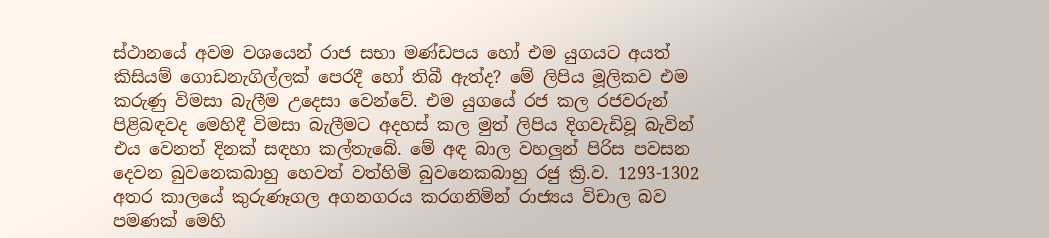ස්ථානයේ අවම වශයෙන් රාජ සභා මණ්ඩපය හෝ එම යුගයට අයත් කිසියම් ගොඩනැගිල්ලක් පෙරදී හෝ තිබී ඇත්ද? මේ ලිපිය මූලිකව එම කරුණු විමසා බැලීම උදෙසා වෙන්වේ. එම යුගයේ රජ කල රජවරුන් පිළිබඳවද මෙහිදී විමසා බැලීමට අදහස් කල මුත් ලිපිය දිගවැඩිවූ බැවින් එය වෙනත් දිනක් සඳහා කල්තැබේ. මේ අඳ බාල වහලුන් පිරිස පවසන දෙවන බුවනෙකබාහු හෙවත් වත්හිමි බුවනෙකබාහු රජු ක්‍රි.ව. 1293-1302 අතර කාලයේ කුරුණෑගල අගනගරය කරගනිමින් රාජ්‍යය විචාල බව පමණක් මෙහි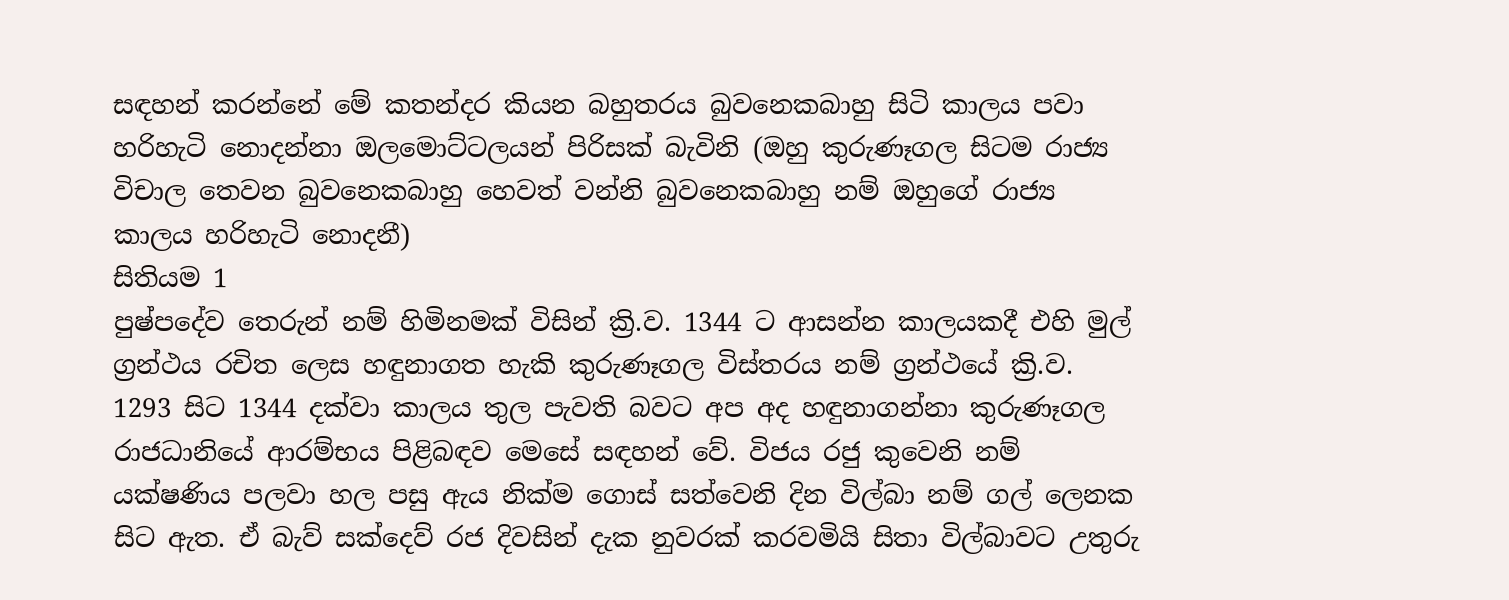සඳහන් කරන්නේ මේ කතන්දර කියන බහුතරය බුවනෙකබාහු සිටි කාලය පවා හරිහැටි නොදන්නා ඔලමොට්ටලයන් පිරිසක් බැවිනි (ඔහු කුරුණෑගල සිටම රාජ්‍ය විචාල තෙවන බුවනෙකබාහු හෙවත් වන්නි බුවනෙකබාහු නම් ඔහුගේ රාජ්‍ය කාලය හරිහැටි නොදනී)
සිතියම 1
පුෂ්පදේව තෙරුන් නම් හිමිනමක් විසින් ක්‍රි.ව. 1344 ට ආසන්න කාලයකදී එහි මුල් ග්‍රන්ථය රචිත ලෙස හඳුනාගත හැකි කුරුණෑගල විස්තරය නම් ග්‍රන්ථයේ ක්‍රි.ව. 1293 සිට 1344 දක්වා කාලය තුල පැවති බවට අප අද හඳුනාගන්නා කුරුණෑගල රාජධානියේ ආරම්භය පිළිබඳව මෙසේ සඳහන් වේ. විජය රජු කුවෙනි නම් යක්ෂණිය පලවා හල පසු ඇය නික්ම ගොස් සත්වෙනි දින විල්බා නම් ගල් ලෙනක සිට ඇත. ඒ බැව් සක්දෙව් රජ දිවසින් දැක නුවරක් කරවමියි සිතා විල්බාවට උතුරු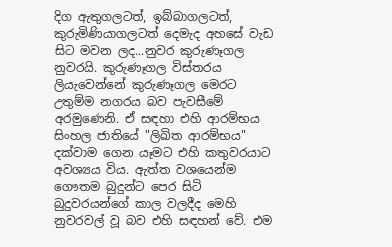දිග ඇතුගලටත්, ඉබ්බාගලටත්, කුරුමිණියාගලටත් දෙමැද අහසේ වැඩ සිට මවන ලද...නුවර කුරුණෑගල නුවරයි. කුරුණෑගල විස්තරය ලියැවෙන්නේ කුරුණෑගල මෙරට උතුම්ම නගරය බව පැවසීමේ අරමුණෙනි. ඒ සඳහා එහි ආරම්භය සිංහල ජාතියේ "ලිඛිත ආරම්භය" දක්වාම ගෙන යෑමට එහි කතුවරයාට අවශ්‍යය විය. ඇත්ත වශයෙන්ම ගෞතම බුදුන්ට පෙර සිටි බුදුවරයන්ගේ කාල වලදීද මෙහි නුවරවල් වූ බව එහි සඳහන් වේ. එම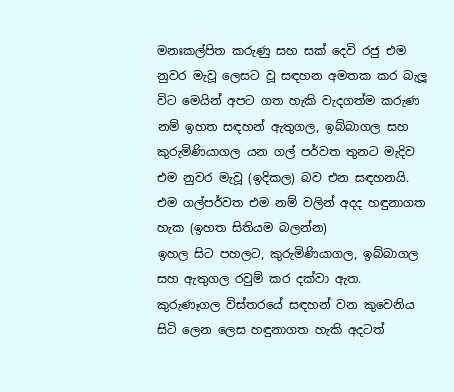මනඃකල්පිත කරුණු සහ සක් දෙවි රජු එම නුවර මැවූ ලෙසට වූ සඳහන අමතක කර බැලූ විට මෙයින් අපට ගත හැකි වැදගත්ම කරුණ නම් ඉහත සඳහන් ඇතුගල, ඉබ්බාගල සහ කුරුමිණියාගල යන ගල් පර්වත තුනට මැදිව එම නුවර මැවූ (ඉදිකල) බව එන සඳහනයි. එම ගල්පර්වත එම නම් වලින් අදද හඳුනාගත හැක (ඉහත සිතියම බලන්න)
ඉහල සිට පහලට, කුරුමිණියාගල, ඉබ්බාගල සහ ඇතුගල රවුම් කර දක්වා ඇත.
කුරුණෑගල විස්තරයේ සඳහන් වන කුවෙනිය සිටි ලෙන ලෙස හඳුනාගත හැකි අදටත්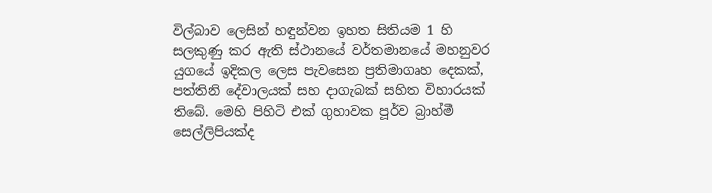විල්බාව ලෙසින් හඳුන්වන ඉහත සිතියම 1 හි සලකුණු කර ඇති ස්ථානයේ වර්තමානයේ මහනුවර යුගයේ ඉදිකල ලෙස පැවසෙන ප්‍රතිමාගෘහ දෙකක්, පත්තිනි දේවාලයක් සහ දාගැබක් සහිත විහාරයක් තිබේ. මෙහි පිහිටි එක් ගුහාවක පූර්ව බ්‍රාහ්මී සෙල්ලිපියක්ද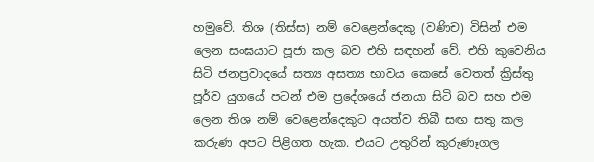හමුවේ. තිශ (තිස්ස) නම් වෙළෙන්දෙකු (වණිච) විසින් එම ලෙන සංඝයාට පූජා කල බව එහි සඳහන් වේ. එහි කුවෙනිය සිටි ජනප්‍රවාදයේ සත්‍ය අසත්‍ය භාවය කෙසේ වෙතත් ක්‍රිස්තු පූර්ව යුගයේ පටන් එම ප්‍රදේශයේ ජනයා සිටි බව සහ එම ලෙන තිශ නම් වෙළෙන්දෙකුට අයත්ව තිබී සඟ සතු කල කරුණ අපට පිළිගත හැක. එයට උතුරින් කුරුණෑගල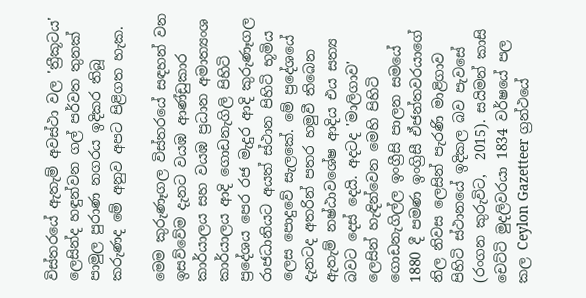විස්තරයේ ඇතැම් අවස්ථා වල 'ත්‍රීකූටය' ලෙසින්ද හඳුන්වන ගල් පර්වත තුනක් පාමුල පුරාණ නගරය ඉදිකර තිබූ කරුණද මේ අනුව අපට පිළිගත හැක.

මෙම කුරුණෑගල විස්තරයේ සඳහන් වන ඉසව්වේම දැනට වයඹ ආණ්ඩුකාර කාර්යාලය සහ වයඹ ප්‍රධාන අමාත්‍යංශ කාර්යාලය ආදි ගොඩනැගිලි පිහිටි ප්‍රදේශය පෙර රජ මැදුර ආදි කුරුණෑගල රාජධානියට අයත් ස්ථාන පිහිටි භූමිය ලෙස පොදුවේ සැලකේ. මේ ප්‍රදේශයේ දැනටද අතරින් පතර හමුවී තිබෙන ඇතැම් නෂ්ඨාවශේෂ ආදිය එය සත්‍ය බවට දෙස් දෙයි. අදටද 'මාලිගාව' ලෙසින් හැඳින්වෙන මෙහි පිහිටි ගොඩනැගිල්ල ඉංග්‍රීසි පාලන සමයේ 1880 දී පමණ ඉංග්‍රිසී ඒජන්තවරයාගේ නිල නිවස ලෙසින් පැරණි මාළිගාව පිහිටි ස්ථානයේ ඉදිකල බව පැවසේ (රංගන කුරුවිට,  2015). සයිමන් කාසි චෙට්ටි මුදලිවරයා 1834 වර්ෂයේ පල කල Ceylon Gazetteer ග්‍රන්ථයේ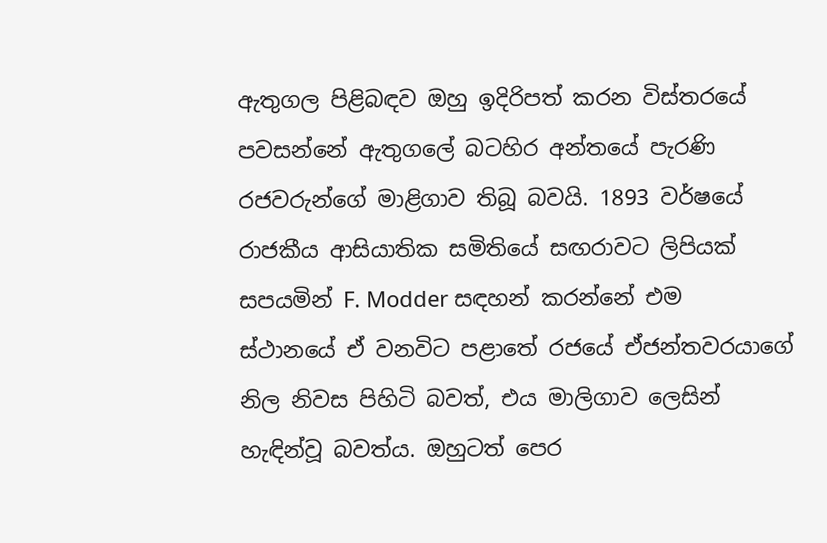ඇතුගල පිළිබඳව ඔහු ඉදිරිපත් කරන විස්තරයේ පවසන්නේ ඇතුගලේ බටහිර අන්තයේ පැරණි රජවරුන්ගේ මාළිගාව තිබූ බවයි. 1893 වර්ෂයේ රාජකීය ආසියාතික සමිතියේ සඟරාවට ලිපියක් සපයමින් F. Modder සඳහන් කරන්නේ එම ස්ථානයේ ඒ වනවිට පළාතේ රජයේ ඒජන්තවරයාගේ නිල නිවස පිහිටි බවත්, එය මාලිගාව ලෙසින් හැඳින්වූ බවත්ය. ඔහුටත් පෙර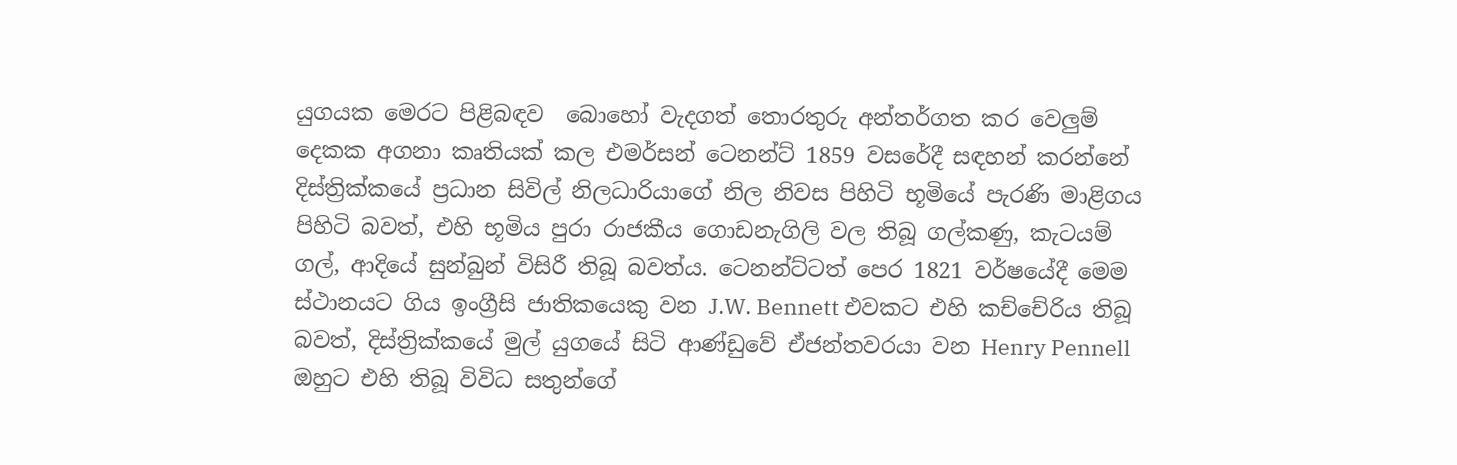යුගයක මෙරට පිළිබඳව  බොහෝ වැදගත් තොරතුරු අන්තර්ගත කර වෙලුම් දෙකක අගනා කෘතියක් කල එමර්සන් ටෙනන්ට් 1859 වසරේදී සඳහන් කරන්නේ දිස්ත්‍රික්කයේ ප්‍රධාන සිවිල් නිලධාරියාගේ නිල නිවස පිහිටි භූමියේ පැරණි මාළිගය පිහිටි බවත්, එහි භූමිය පුරා රාජකීය ගොඩනැගිලි වල තිබූ ගල්කණු, කැටයම් ගල්, ආදියේ සුන්බුන් විසිරී තිබූ බවත්ය. ටෙනන්ට්ටත් පෙර 1821 වර්ෂයේදී මෙම ස්ථානයට ගිය ඉංග්‍රීසි ජාතිකයෙකු වන J.W. Bennett එවකට එහි කච්චේරිය තිබූ බවත්, දිස්ත්‍රික්කයේ මුල් යුගයේ සිටි ආණ්ඩුවේ ඒජන්තවරයා වන Henry Pennell ඔහුට එහි තිබූ විවිධ සතුන්ගේ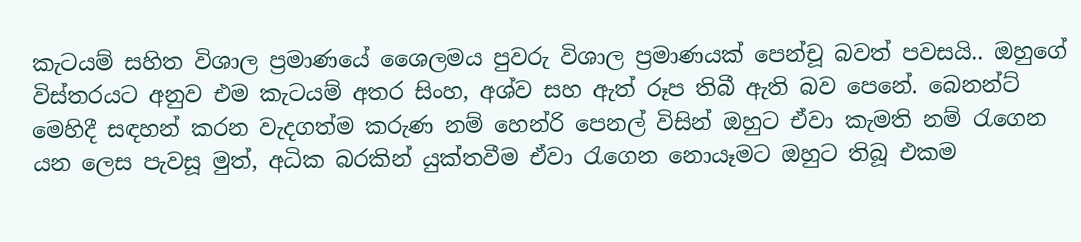කැටයම් සහිත විශාල ප්‍රමාණයේ ශෛලමය පුවරු විශාල ප්‍රමාණයක් පෙන්චූ බවත් පවසයි.. ඔහුගේ විස්තරයට අනුව එම කැටයම් අතර සිංහ, අශ්ව සහ ඇත් රූප තිබී ඇති බව පෙනේ. බෙනන්ට් මෙහිදී සඳහන් කරන වැදගත්ම කරුණ නම් හෙන්රි පෙනල් විසින් ඔහුට ඒවා කැමති නම් රැගෙන යන ලෙස පැවසූ මුත්, අධික බරකින් යුක්තවීම ඒවා රැගෙන නොයෑමට ඔහුට තිබූ එකම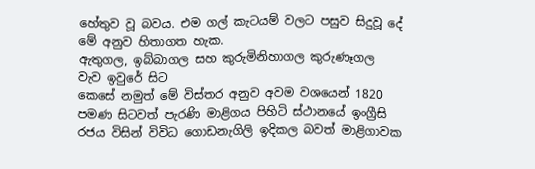හේතුව වූ බවය. එම ගල් කැටයම් වලට පසුව සිදුවූ දේ මේ අනුව හිතාගත හැක.
ඇතුගල, ඉබ්බාගල සහ කුරුමිනිහාගල කුරුණෑගල වැව ඉවුරේ සිට
කෙසේ නමුත් මේ විස්තර අනුව අවම වශයෙන් 1820 පමණ සිටවත් පැරණි මාළිගය පිහිටි ස්ථානයේ ඉංග්‍රීසි රජය විසින් විවිධ ගොඩනැගිලි ඉදිකල බවත් මාළිගාවක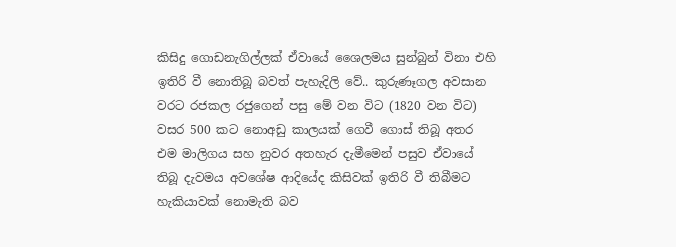කිසිදු ගොඩනැගිල්ලක් ඒවායේ ශෛලමය සුන්බුන් විනා එහි ඉතිරි වී නොතිබූ බවත් පැහැදිලි වේ.. කුරුණෑගල අවසාන වරට රජකල රජුගෙන් පසු මේ වන විට (1820 වන විට) වසර 500 කට නොඅඩු කාලයක් ගෙවී ගොස් තිබූ අතර එම මාලිගය සහ නුවර අතහැර දැමීමෙන් පසුව ඒවායේ තිබූ දැවමය අවශේෂ ආදියේද කිසිවක් ඉතිරි වී තිබීමට හැකියාවක් නොමැති බව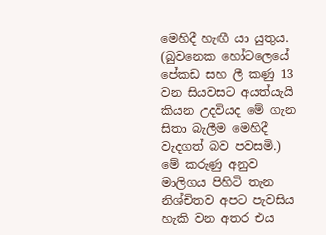මෙහිදී හැඟී යා යුතුය. (බුවනෙක හෝටලෙයේ පේකඩ සහ ලී කණු 13 වන සියවසට අයත්යැයි කියන උදවියද මේ ගැන සිතා බැලීම මෙහිදී වැදගත් බව පවසමි.) මේ කරුණු අනුව මාලිගය පිහිටි තැන නිශ්චිතව අපට පැවසිය හැකි වන අතර එය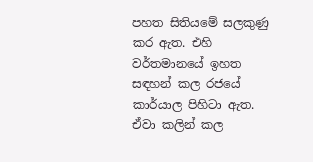පහත සිතියමේ සලකුණු කර ඇත. එහි වර්තමානයේ ඉහත සඳහන් කල රජයේ කාර්යාල පිහිටා ඇත. ඒවා කලින් කල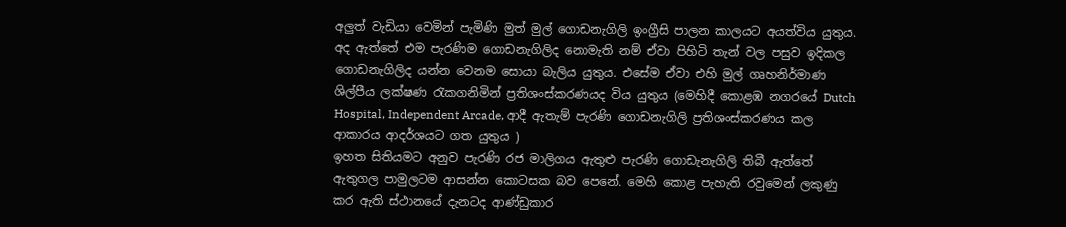අලුත් වැඩියා වෙමින් පැමිණි මුත් මුල් ගොඩනැගිලි ඉංග්‍රීසි පාලන කාලයට අයත්විය යුතුය. අද ඇත්තේ එම පැරණිම ගොඩනැගිලිද නොමැති නම් ඒවා පිහිටි තැන් වල පසුව ඉදිකල ගොඩනැගිලිද යන්න වෙනම සොයා බැලිය යුතුය. එසේම ඒවා එහි මුල් ගෘහනිර්මාණ ශිල්පීය ලක්ෂණ රැකගනිමින් ප්‍රතිශංස්කරණයද විය යුතුය (මෙහිදී කොළඹ නගරයේ Dutch Hospital, Independent Arcade, ආදී ඇතැම් පැරණි ගොඩනැගිලි ප්‍රතිශංස්කරණය කල ආකාරය ආදර්ශයට ගත යුතුය )
ඉහත සිතියමට අනුව පැරණි රජ මාලිගය ඇතුළු පැරණි ගොඩැනැගිලි තිබී ඇත්තේ ඇතුගල පාමුලටම ආසන්න කොටසක බව පෙනේ. මෙහි කොළ පැහැති රවුමෙන් ලකුණු කර ඇති ස්ථානයේ දැනටද ආණ්ඩුකාර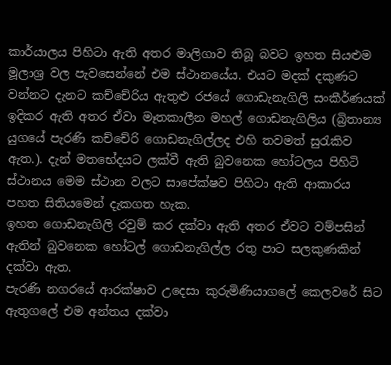කාර්යාලය පිහිටා ඇති අතර මාලිගාව තිබූ බවට ඉහත සියළුම මූලාශ්‍ර වල පැවසෙන්නේ එම ස්ථානයේය. එයට මදක් දකුණට වන්නට දැනට කච්චේරිය ඇතුළු රජයේ ගොඩැනැගිලි සංකීර්ණයක් ඉදිකර ඇති අතර ඒවා මෑතකාලීන මහල් ගොඩනැගිලිය (බ්‍රිතාන්‍ය යුගයේ පැරණි කච්චේරි ගොඩනැගිල්ලද එහි තවමත් සුරැකිව ඇත.). දැන් මතභේදයට ලක්වී ඇති බුවනෙක හෝටලය පිහිටි ස්ථානය මෙම ස්ථාන වලට සාපේක්ෂව පිහිටා ඇති ආකාරය පහත සිතියමෙන් දැකගත හැක.
ඉහත ගොඩනැගිලි රවුම් කර දක්වා ඇති අතර ඒවට වම්පසින් ඇතින් බුවනෙක හෝටල් ගොඩනැගිල්ල රතු පාට සලකුණකින් දක්වා ඇත.
පැරණි නගරයේ ආරක්ෂාව උදෙසා කුරුමිණියාගලේ කෙලවරේ සිට ඇතුගලේ එම අන්තය දක්වා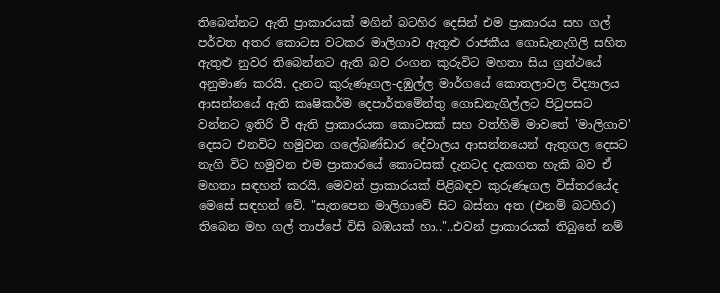තිබෙන්නට ඇති ප්‍රාකාරයක් මගින් බටහිර දෙසින් එම ප්‍රාකාරය සහ ගල් පර්වත අතර කොටස වටකර මාලිගාව ඇතුළු රාජකීය ගොඩැනැගිලි සහිත ඇතුළු නුවර තිබෙන්නට ඇති බව රංගන කුරුවිට මහතා සිය ග්‍රන්ථයේ අනුමාණ කරයි. දැනට කුරුණෑගල-දඹුල්ල මාර්ගයේ කොතලාවල විද්‍යාලය ආසන්නයේ ඇති කෘෂිකර්ම දෙපාර්තමේන්තු ගොඩනැගිල්ලට පිටුපසට වන්නට ඉතිරි වී ඇති ප්‍රාකාරයක කොටසක් සහ වත්හිමි මාවතේ 'මාලිගාව' දෙසට එනවිට හමුවන ගලේබණ්ඩාර දේවාලය ආසන්නයෙන් ඇතුගල දෙසට නැගි විට හමුවන එම ප්‍රාකාරයේ කොටසක් දැනටද දැකගත හැකි බව ඒ මහතා සඳහන් කරයි. මෙවන් ප්‍රාකාරයක් පිළිබඳව කුරුණෑගල විස්තරයේද මෙසේ සඳහන් වේ. "සැතපෙන මාලිගාවේ සිට බස්නා අත (එනම් බටහිර) තිබෙන මහ ගල් තාප්පේ විසි බඹයක් හා.."..එවන් ප්‍රාකාරයක් තිබුනේ නම්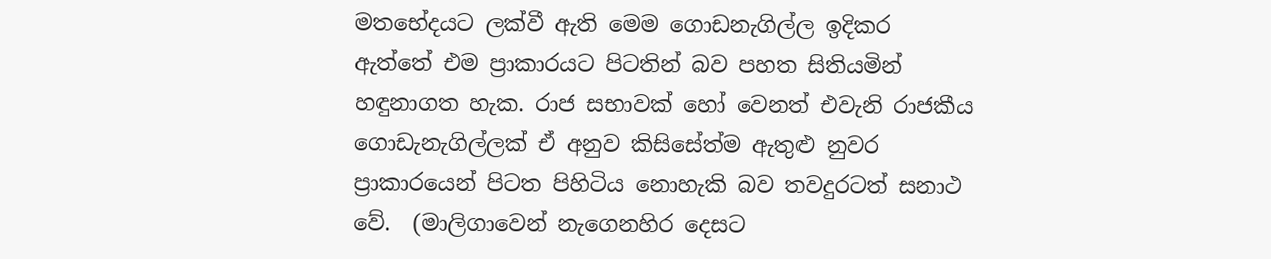මතභේදයට ලක්වී ඇති මෙම ගොඩනැගිල්ල ඉදිකර ඇත්තේ එම ප්‍රාකාරයට පිටතින් බව පහත සිතියමින් හඳුනාගත හැක. රාජ සභාවක් හෝ වෙනත් එවැනි රාජකීය ගොඩැනැගිල්ලක් ඒ අනුව කිසිසේත්ම ඇතුළු නුවර ප්‍රාකාරයෙන් පිටත පිහිටිය නොහැකි බව තවදුරටත් සනාථ වේ.  (මාලිගාවෙන් නැගෙනහිර දෙසට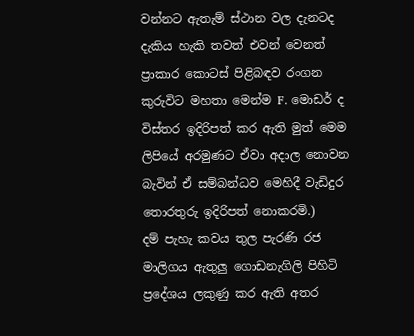වන්නට ඇතැම් ස්ථාන වල දැනටද දැකිය හැකි තවත් එවන් වෙනත් ප්‍රාකාර කොටස් පිළිබඳව රංගන කුරුවිට මහතා මෙන්ම F. මොඩර් ද විස්තර ඉදිරිපත් කර ඇති මුත් මෙම ලිපියේ අරමුණට ඒවා අදාල නොවන බැවින් ඒ සම්බන්ධව මෙහිදී වැඩිදුර තොරතුරු ඉදිරිපත් නොකරමි.)
දම් පැහැ කවය තුල පැරණි රජ මාලිගය ඇතුලු ගොඩනැගිලි පිහිටි ප්‍රදේශය ලකුණු කර ඇති අතර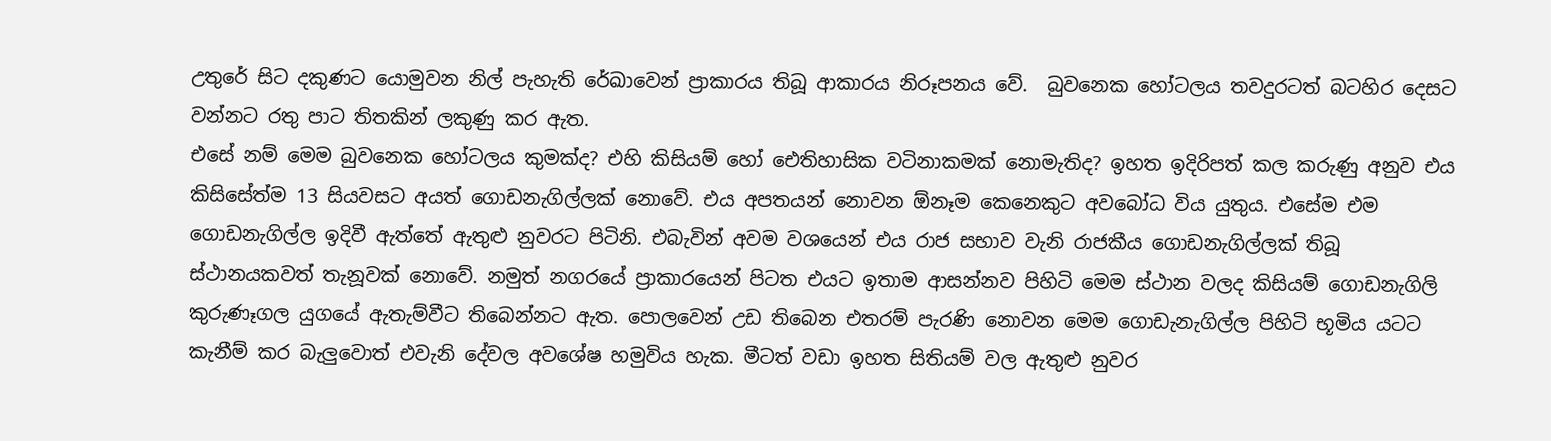උතුරේ සිට දකුණට යොමුවන නිල් පැහැති රේඛාවෙන් ප්‍රාකාරය තිබූ ආකාරය නිරූපනය වේ.  බුවනෙක හෝටලය තවදුරටත් බටහිර දෙසට වන්නට රතු පාට තිතකින් ලකුණු කර ඇත.
එසේ නම් මෙම බුවනෙක හෝටලය කුමක්ද? එහි කිසියම් හෝ ඓතිහාසික වටිනාකමක් නොමැතිද? ඉහත ඉදිරිපත් කල කරුණු අනුව එය කිසිසේත්ම 13 සියවසට අයත් ගොඩනැගිල්ලක් නොවේ. එය අපතයන් නොවන ඕනෑම කෙනෙකුට අවබෝධ විය යුතුය. එසේම එම ගොඩනැගිල්ල ඉදිවී ඇත්තේ ඇතුළු නුවරට පිටිනි. එබැවින් අවම වශයෙන් එය රාජ සභාව වැනි රාජකීය ගොඩනැගිල්ලක් තිබූ ස්ථානයකවත් තැනූවක් නොවේ. නමුත් නගරයේ ප්‍රාකාරයෙන් පිටත එයට ඉතාම ආසන්නව පිහිටි මෙම ස්ථාන වලද කිසියම් ගොඩනැගිලි කුරුණෑගල යුගයේ ඇතැම්වීට තිබෙන්නට ඇත. පොලවෙන් උඩ තිබෙන එතරම් පැරණි නොවන මෙම ගොඩැනැගිල්ල පිහිටි භූමිය යටට කැනීම් කර බැලුවොත් එවැනි දේවල අවශේෂ හමුවිය හැක. මීටත් වඩා ඉහත සිතියම් වල ඇතුළු නුවර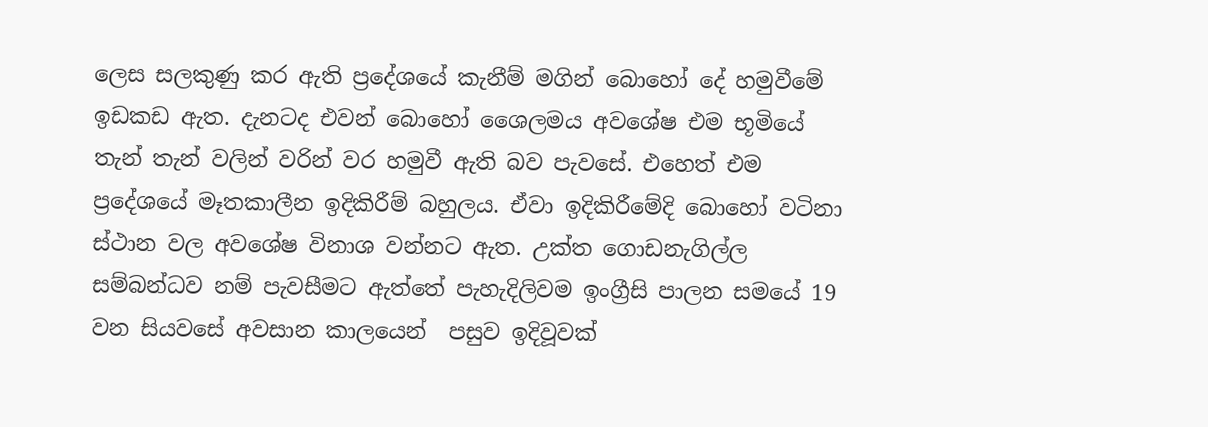ලෙස සලකුණු කර ඇති ප්‍රදේශයේ කැනීම් මගින් බොහෝ දේ හමුවීමේ ඉඩකඩ ඇත. දැනටද එවන් බොහෝ ශෛලමය අවශේෂ එම භූමියේ තැන් තැන් වලින් වරින් වර හමුවී ඇති බව පැවසේ. එහෙත් එම ප්‍රදේශයේ මෑතකාලීන ඉදිකිරීම් බහුලය. ඒවා ඉදිකිරීමේදි බොහෝ වටිනා ස්ථාන වල අවශේෂ විනාශ වන්නට ඇත. උක්ත ගොඩනැගිල්ල සම්බන්ධව නම් පැවසීමට ඇත්තේ පැහැදිලිවම ඉංග්‍රීසි පාලන සමයේ 19 වන සියවසේ අවසාන කාලයෙන්  පසුව ඉදිවූවක්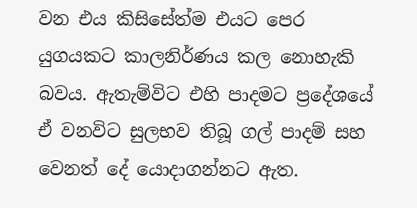වන එය කිසිසේත්ම එයට පෙර යුගයකට කාලනිර්ණය කල නොහැකි බවය. ඇතැම්විට එහි පාදමට ප්‍රදේශයේ ඒ වනවිට සුලභව තිබූ ගල් පාදම් සහ වෙනත් දේ යොදාගන්නට ඇත.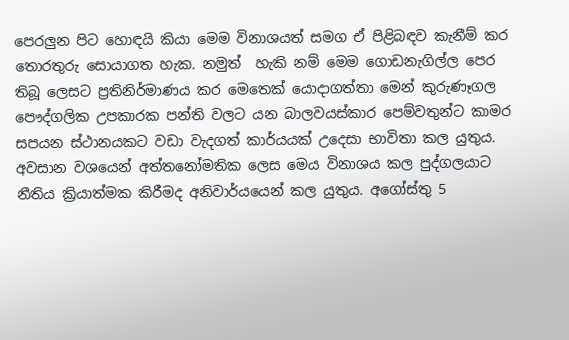පෙරලුන පිට හොඳයි කියා මෙම විනාශයත් සමග ඒ පිළිබඳව කැනීම් කර තොරතුරු සොයාගත හැක. නමුත්  හැකි නම් මෙම ගොඩනැගිල්ල පෙර තිබූ ලෙසට ප්‍රතිනිර්මාණය කර මෙතෙක් යොදාගත්තා මෙන් කුරුණෑගල පෞද්ගලික උපකාරක පන්ති වලට යන බාලවයස්කාර පෙම්වතුන්ට කාමර සපයන ස්ථානයකට වඩා වැදගත් කාර්යයක් උදෙසා භාවිතා කල යුතුය. අවසාන වශයෙන් අත්තනෝමතික ලෙස මෙය විනාශය කල පුද්ගලයාට නීතිය ක්‍රියාත්මක කිරීමද අනිවාර්යයෙන් කල යුතුය. අගෝස්තු 5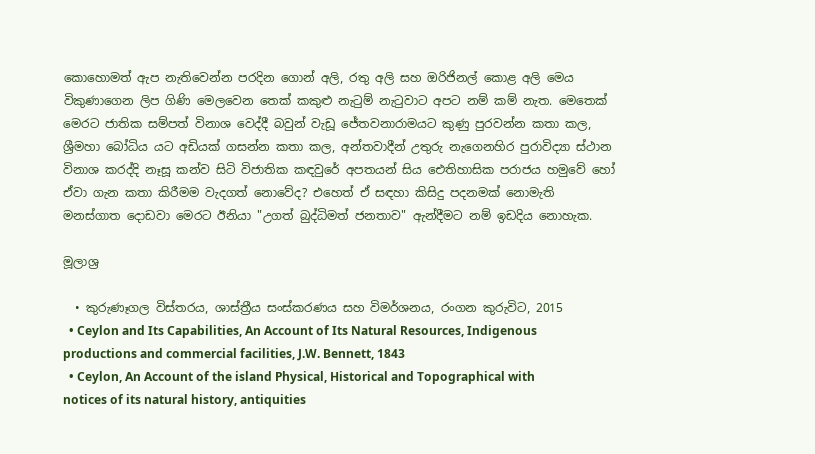කොහොමත් ඇප නැතිවෙන්න පරදින ගොන් අලි, රතු අලි සහ ඔරිජිනල් කොළ අලි මෙය විකුණාගෙන ලිප ගිණි මෙලවෙන තෙක් කකුළු නැටුම් නැටුවාට අපට නම් කම් නැත. මෙතෙක් මෙරට ජාතික සම්පත් විනාශ වෙද්දී බවුන් වැඩූ ජේතවනාරාමයට කුණු පුරවන්න කතා කල, ශ්‍රීමහා බෝධිය යට අඩියක් ගසන්න කතා කල, අන්තවාදීන් උතුරු නැගෙනහිර පුරාවිද්‍යා ස්ථාන විනාශ කරද්දි නෑසූ කන්ව සිටි විජාතික කඳවුරේ අපතයන් සිය ඓතිහාසික පරාජය හමුවේ හෝ ඒවා ගැන කතා කිරීමම වැදගත් නොවේද? එහෙත් ඒ සඳහා කිසිදු පදනමක් නොමැති මනස්ගාත දොඩවා මෙරට ඊනියා "උගත් බුද්ධිමත් ජනතාව" ඇන්දීමට නම් ඉඩදිය නොහැක.

මූලාශ්‍ර

  • කුරුණෑගල විස්තරය, ශාස්ත්‍රීය සංස්කරණය සහ විමර්ශනය, රංගන කුරුවිට, 2015
  • Ceylon and Its Capabilities, An Account of Its Natural Resources, Indigenous productions and commercial facilities, J.W. Bennett, 1843
  • Ceylon, An Account of the island Physical, Historical and Topographical with notices of its natural history, antiquities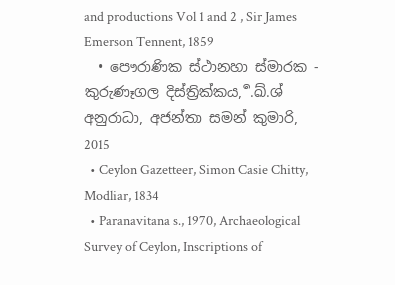and productions Vol 1 and 2 , Sir James Emerson Tennent, 1859
  • පෞරාණික ස්ථානහා ස්මාරක - කුරුණෑගල දිස්ත්‍රික්කය, ර්‍.ඛ්.ශ් අනුරාධා, අජන්තා සමන් කුමාරි, 2015
  • Ceylon Gazetteer, Simon Casie Chitty, Modliar, 1834
  • Paranavitana s., 1970, Archaeological Survey of Ceylon, Inscriptions of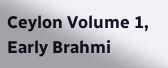Ceylon Volume 1, Early Brahmi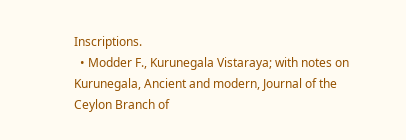Inscriptions.
  • Modder F., Kurunegala Vistaraya; with notes on Kurunegala, Ancient and modern, Journal of the Ceylon Branch of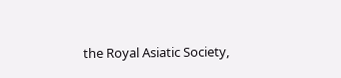the Royal Asiatic Society,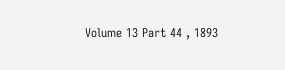Volume 13 Part 44 , 1893